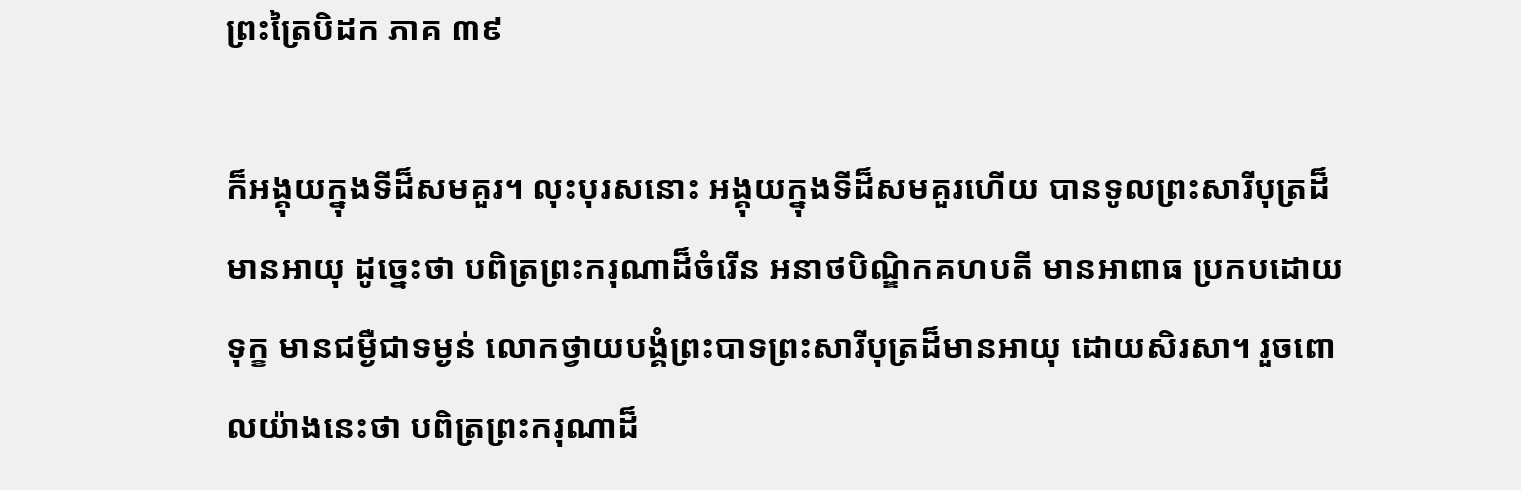ព្រះត្រៃបិដក ភាគ ៣៩

ក៏អង្គុយក្នុងទីដ៏សមគួរ។ លុះបុរសនោះ អង្គុយក្នុងទីដ៏សមគួរហើយ បានទូលព្រះសារីបុត្រដ៏មានអាយុ ដូច្នេះថា បពិត្រព្រះករុណាដ៏ចំរើន អនាថបិណ្ឌិកគហបតី មានអាពាធ ប្រកបដោយទុក្ខ មានជម្ងឺជាទម្ងន់ លោកថ្វាយបង្គំព្រះបាទព្រះសារីបុត្រដ៏មានអាយុ ដោយសិរសា។ រួចពោលយ៉ាងនេះថា បពិត្រព្រះករុណាដ៏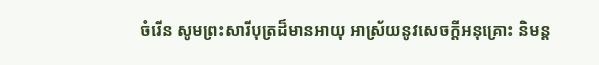ចំរើន សូមព្រះសារីបុត្រដ៏មានអាយុ អាស្រ័យនូវសេចក្ដីអនុគ្រោះ និមន្ត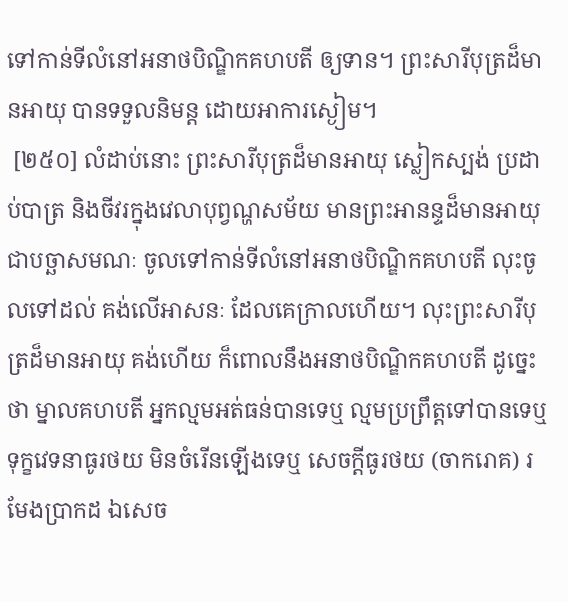ទៅកាន់ទីលំនៅអនាថបិណ្ឌិកគហបតី ឲ្យទាន។ ព្រះសារីបុត្រដ៏មានអាយុ បានទទួលនិមន្ត ដោយអាការស្ងៀម។
 [២៥០] លំដាប់នោះ ព្រះសារីបុត្រដ៏មានអាយុ ស្លៀកស្បង់ ប្រដាប់បាត្រ និងចីវរក្នុងវេលាបុព្វណ្ហសម័យ មានព្រះអានន្ទដ៏មានអាយុ ជាបច្ឆាសមណៈ ចូលទៅកាន់ទីលំនៅអនាថបិណ្ឌិកគហបតី លុះចូលទៅដល់ គង់លើអាសនៈ ដែលគេក្រាលហើយ។ លុះព្រះសារីបុត្រដ៏មានអាយុ គង់ហើយ ក៏ពោលនឹងអនាថបិណ្ឌិកគហបតី ដូច្នេះថា ម្នាលគហបតី អ្នកល្មមអត់ធន់បានទេឬ ល្មមប្រព្រឹត្តទៅបានទេឬ ទុក្ខវេទនាធូរថយ មិនចំរើនឡើងទេឬ សេចក្ដីធូរថយ (ចាករោគ) រមែងប្រាកដ ឯសេច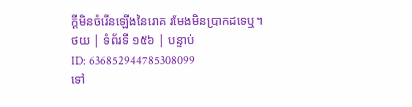ក្ដីមិនចំរើនឡើងនៃរោគ រមែងមិនប្រាកដទេឬ។
ថយ | ទំព័រទី ១៥៦ | បន្ទាប់
ID: 636852944785308099
ទៅ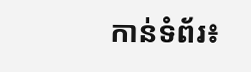កាន់ទំព័រ៖